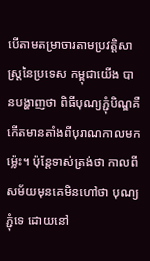បើតាមតម្រាចារតាមប្រវត្តិសាស្ត្រនៃប្រទេស កម្ពុជាយើង បានបង្ហាញថា ពិធីបុណ្យភ្ជុំបិណ្ឌគឺកើតមានតាំងពីបុរាណកាលមកម្ល៉េះ។ ប៉ុន្តែទាស់ត្រង់ថា កាលពីសម័យមុនគេមិនហៅថា បុណ្យភ្ជុំទេ ដោយនៅ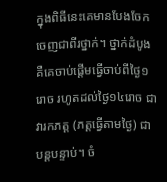ក្នុងពិធីនេះគេមានបែងចែកចេញជាពីរថ្នាក់។ ថ្នាក់ដំបូង គឺគេចាប់ផ្ដើមធ្វើចាប់ពីថ្ងៃ១រោច រហូតដល់ថ្ងៃ១៤រោច ជាវារកភត្ត (ភត្តធ្វើតាមថ្ងៃ) ជាបន្តបន្ទាប់។ ចំ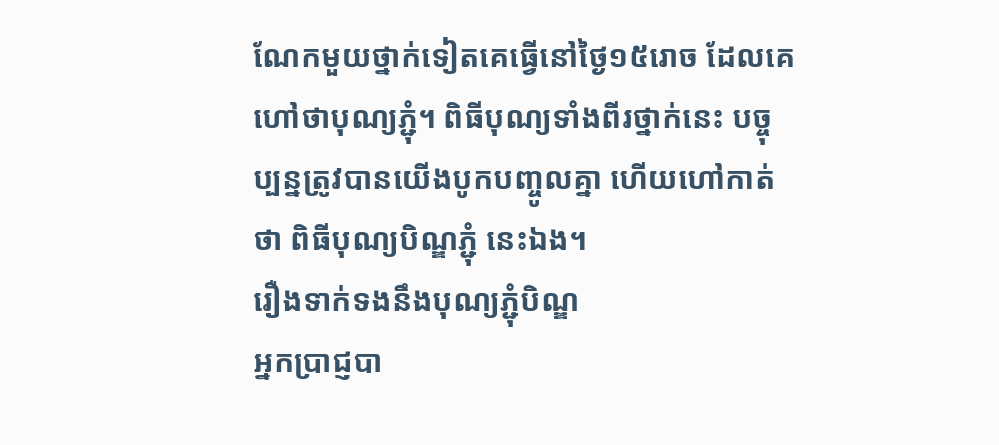ណែកមួយថ្នាក់ទៀតគេធ្វើនៅថ្ងៃ១៥រោច ដែលគេហៅថាបុណ្យភ្ជុំ។ ពិធីបុណ្យទាំងពីរថ្នាក់នេះ បច្ចុប្បន្នត្រូវបានយើងបូកបញ្ចូលគ្នា ហើយហៅកាត់ថា ពិធីបុណ្យបិណ្ឌភ្ជុំ នេះឯង។
រឿងទាក់ទងនឹងបុណ្យភ្ជុំបិណ្ឌ
អ្នកប្រាជ្ញបា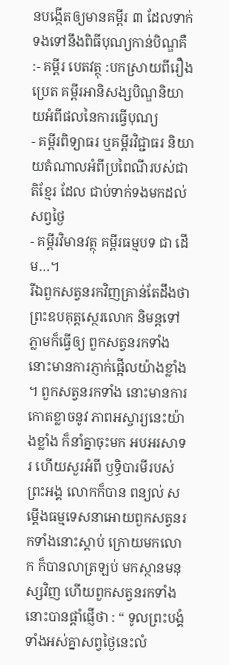នបង្កើតឲ្យមានគម្ពីរ ៣ ដែលទាក់ទងទៅនឹងពិធីបុណ្យកាន់បិណ្ឌគឺ :- គម្ពីរ បេតវត្ថុ :បកស្រាយពីរឿងប្រេត គម្ពីរអានិសង្សបិណ្ឌនិយាយអំពីផលនៃការធ្វើបុណ្យ
- គម្ពីរពិទ្យាធរ ឬគម្ពីរវិជ្ជាធរ និយាយតំណាលអំពីប្រពៃណីរបស់ជាតិខែ្មរ ដែល ជាប់ទាក់ទងមកដល់សព្វថ្ងៃ
- គម្ពីរវិមានវត្ថុ គម្ពីរធម្មបទ ជា ដើម…។
រីឯពួកសត្វនរកវិញគ្រាន់តែដឹងថា ព្រះឧបគុត្តស្ថេរលោក និមន្តទៅភ្លាមក៏ធ្វើឲ្យ ពួកសត្វនរកទាំងនោះមានការភ្ញាក់ផ្អើលយ៉ាងខ្លាំង ។ ពួកសត្វនរកទាំង នោះមានការកោតខ្លាចនូវ ភាពអស្ចារ្យនេះយ៉ាងខ្លាំង ក៏នាំគ្នាចុះមក អបអរសាទរ ហើយសួរអំពី ឫទ្ធិបារមីរបស់ព្រះអង្គ លោកក៏បាន ពន្យល់ សម្តើងធម្មទេសនាអោយពួកសត្វនរកទាំងនោះស្ដាប់ ក្រោយមកលោក ក៏បានលាត្រឡប់ មកស្ថានមនុស្សវិញ ហើយពួកសត្វនរកទាំងនោះបានផ្ដាំផ្ញើថា : “ ទូលព្រះបង្គំទាំងអស់គ្នាសព្វថៃ្ងនេះលំ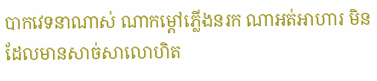បាកវេទនាណាស់ ណាកម្ដៅភ្លើងនរក ណាអត់អាហារ មិនដែលមានសាច់សាលោហិត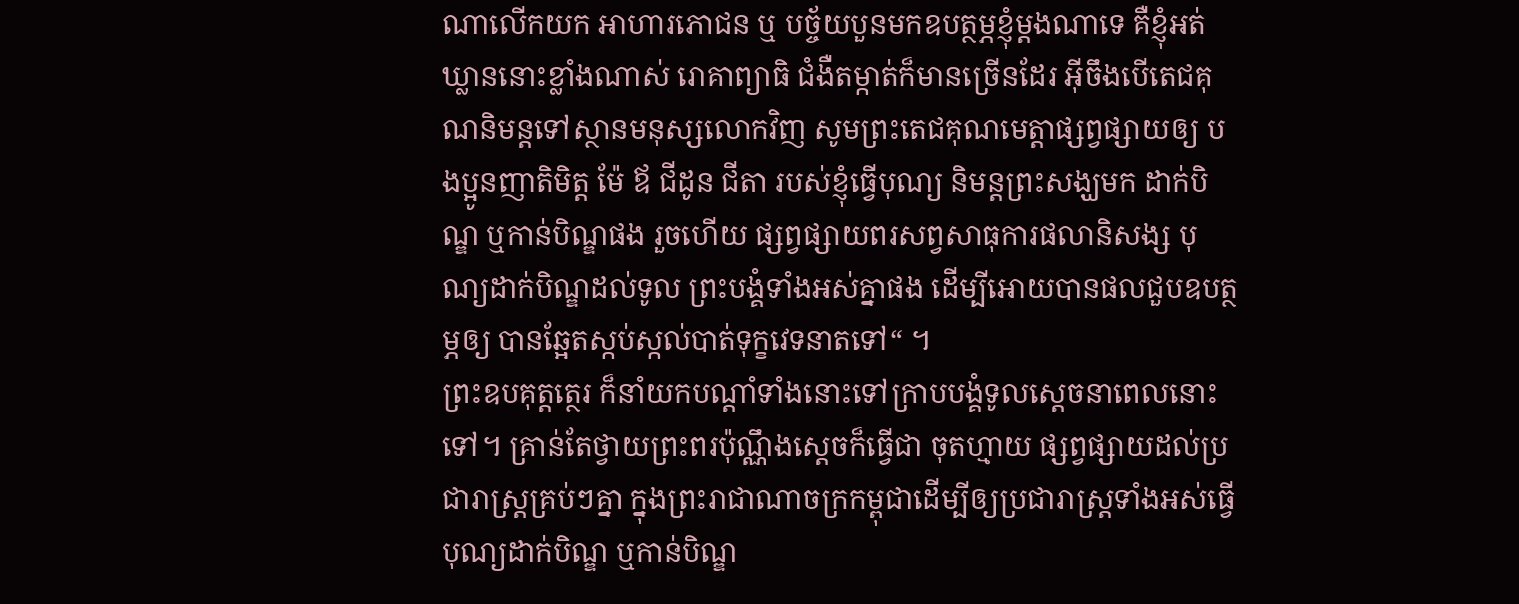ណាលើកយក អាហារភោជន ឬ បច្ច័យបួនមកឧបត្ថម្ភខ្ញុំម្ដងណាទេ គឺខ្ញុំអត់ឃ្លាននោះខ្លាំងណាស់ រោគាព្យាធិ ជំងឺតម្កាត់ក៏មានច្រើនដែរ អ៊ីចឹងបើតេជគុណនិមន្តទៅស្ថានមនុស្សលោកវិញ សូមព្រះតេជគុណមេត្តាផ្សព្វផ្សាយឲ្យ បងប្អូនញាតិមិត្ត ម៉ែ ឪ ជីដូន ជីតា របស់ខ្ញុំធ្វើបុណ្យ និមន្តព្រះសង្ឃមក ដាក់បិណ្ឌ ឬកាន់បិណ្ឌផង រួចហើយ ផ្សព្វផ្សាយពរសព្វសាធុការផលានិសង្ស បុណ្យដាក់បិណ្ឌដល់ទូល ព្រះបង្គំទាំងអស់គ្នាផង ដើម្បីអោយបានផលជួបឧបត្ថម្ភឲ្យ បានឆ្អែតស្កប់ស្កល់បាត់ទុក្ខវេទនាតទៅ“ ។
ព្រះឧបគុត្តតេ្ថរ ក៏នាំយកបណ្ដាំទាំងនោះទៅក្រាបបង្គំទូលស្ដេចនាពេលនោះទៅ។ គ្រាន់តែថ្វាយព្រះពរប៉ុណ្ណឹងស្ដេចក៏ធ្វើជា ចុតហ្មាយ ផ្សព្វផ្សាយដល់ប្រជារាស្ត្រគ្រប់ៗគ្នា ក្នុងព្រះរាជាណាចក្រកម្ពុជាដើម្បីឲ្យប្រជារាស្ត្រទាំងអស់ធ្វើបុណ្យដាក់បិណ្ឌ ឬកាន់បិណ្ឌ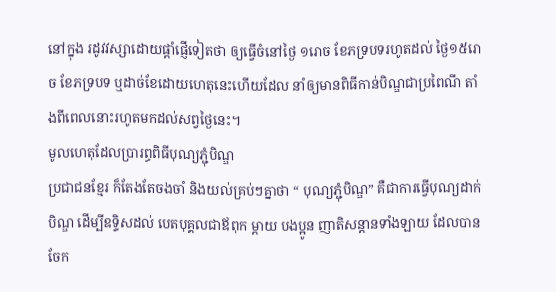នៅក្នុង រដូវវស្សាដោយផ្ដាំផ្ញើទៀតថា ឲ្យធ្វើចំនៅថ្ងៃ ១រោច ខែភទ្របទរហូតដល់ ថៃ្ង១៥រោច ខែភទ្របទ ឬដាច់ខែដោយហេតុនេះហើយដែល នាំឲ្យមានពិធីកាន់បិណ្ឌជាប្រពៃណី តាំងពីពេលនោះរហូតមកដល់សព្វថ្ងៃនេះ។
មូលហេតុដែលប្រារព្ធពិធីបុណ្យភ្ជុំបិណ្ឌ
ប្រជាជនខ្មែរ ក៏តែងតែចងចាំ និងយល់គ្រប់ៗគ្នាថា “ បុណ្យភ្ជុំបិណ្ឌ” គឺជាការធ្វើបុណ្យដាក់បិណ្ឌ ដើម្បីឧទ្ទិសដល់ បេតបុគ្គលជាឪពុក ម្ដាយ បងប្អូន ញាតិសន្តានទាំងឡាយ ដែលបានចែក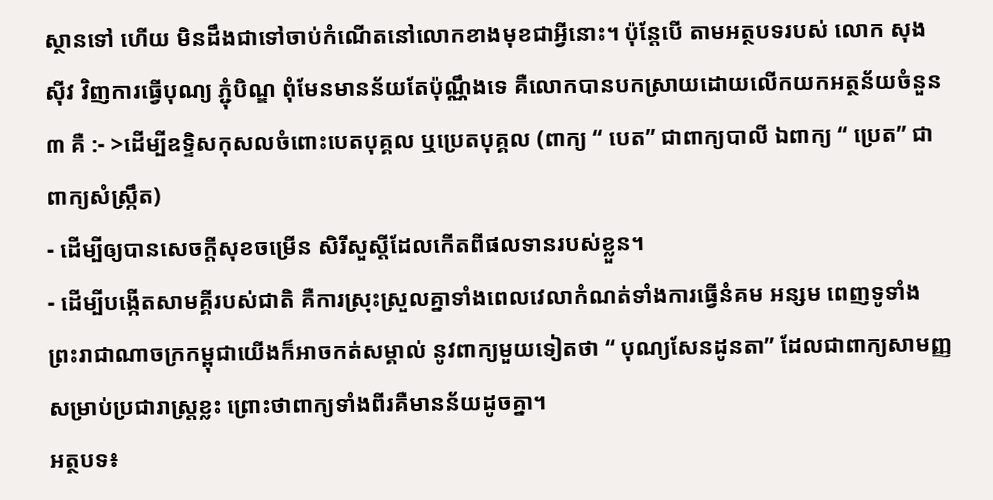ស្ថានទៅ ហើយ មិនដឹងជាទៅចាប់កំណើតនៅលោកខាងមុខជាអ្វីនោះ។ ប៉ុន្តែបើ តាមអត្ថបទរបស់ លោក សុង ស៊ីវ វិញការធ្វើបុណ្យ ភ្ជុំបិណ្ឌ ពុំមែនមានន័យតែប៉ុណ្ណឹងទេ គឺលោកបានបកស្រាយដោយលើកយកអត្ថន័យចំនួន ៣ គឺ :- >ដើម្បីឧទ្ទិសកុសលចំពោះបេតបុគ្គល ឬប្រេតបុគ្គល (ពាក្យ “ បេត” ជាពាក្យបាលី ឯពាក្យ “ ប្រេត” ជាពាក្យសំស្ក្រឹត)
- ដើម្បីឲ្យបានសេចក្ដីសុខចម្រើន សិរីសួស្ដីដែលកើតពីផលទានរបស់ខ្លួន។
- ដើម្បីបង្កើតសាមគ្គីរបស់ជាតិ គឺការស្រុះស្រួលគ្នាទាំងពេលវេលាកំណត់ទាំងការធ្វើនំគម អន្សម ពេញទូទាំង ព្រះរាជាណាចក្រកម្ពុជាយើងក៏អាចកត់សម្គាល់ នូវពាក្យមួយទៀតថា “ បុណ្យសែនដូនតា” ដែលជាពាក្យសាមញ្ញសម្រាប់ប្រជារាស្ត្រខ្លះ ព្រោះថាពាក្យទាំងពីរគឺមានន័យដូចគ្នា។
អត្ថបទ៖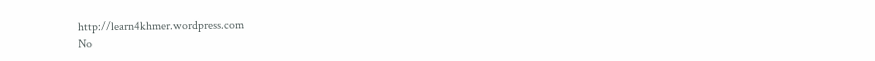http://learn4khmer.wordpress.com
No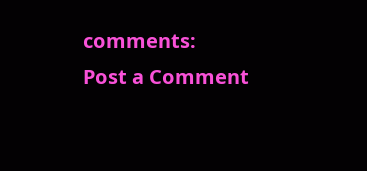comments:
Post a Comment